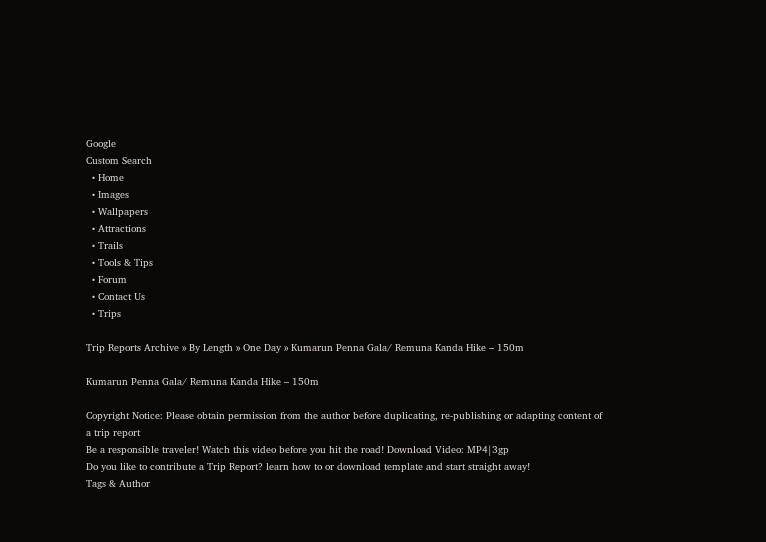Google
Custom Search
  • Home
  • Images
  • Wallpapers
  • Attractions
  • Trails
  • Tools & Tips
  • Forum
  • Contact Us
  • Trips

Trip Reports Archive » By Length » One Day » Kumarun Penna Gala/ Remuna Kanda Hike – 150m

Kumarun Penna Gala/ Remuna Kanda Hike – 150m

Copyright Notice: Please obtain permission from the author before duplicating, re-publishing or adapting content of a trip report
Be a responsible traveler! Watch this video before you hit the road! Download Video: MP4|3gp
Do you like to contribute a Trip Report? learn how to or download template and start straight away!
Tags & Author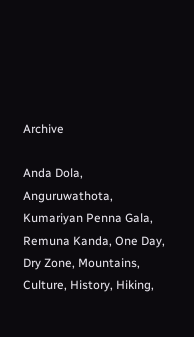Archive

Anda Dola, Anguruwathota, Kumariyan Penna Gala, Remuna Kanda, One Day, Dry Zone, Mountains, Culture, History, Hiking,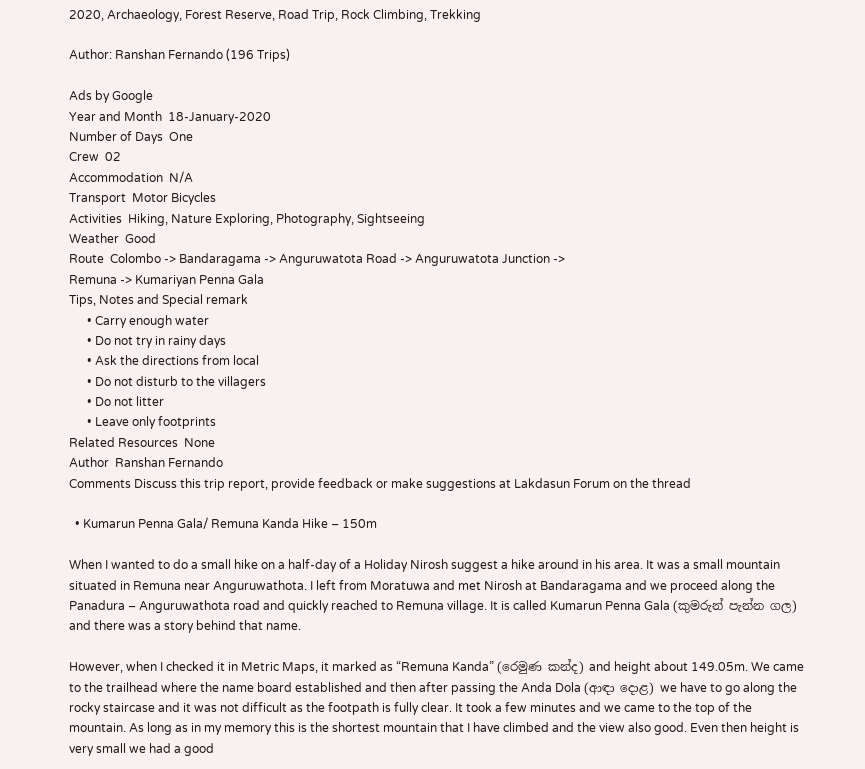2020, Archaeology, Forest Reserve, Road Trip, Rock Climbing, Trekking

Author: Ranshan Fernando (196 Trips)

Ads by Google
Year and Month  18-January-2020
Number of Days  One
Crew  02
Accommodation  N/A
Transport  Motor Bicycles
Activities  Hiking, Nature Exploring, Photography, Sightseeing
Weather  Good
Route  Colombo -> Bandaragama -> Anguruwatota Road -> Anguruwatota Junction ->
Remuna -> Kumariyan Penna Gala
Tips, Notes and Special remark
      • Carry enough water
      • Do not try in rainy days
      • Ask the directions from local
      • Do not disturb to the villagers
      • Do not litter
      • Leave only footprints
Related Resources  None
Author  Ranshan Fernando
Comments Discuss this trip report, provide feedback or make suggestions at Lakdasun Forum on the thread

  • Kumarun Penna Gala/ Remuna Kanda Hike – 150m

When I wanted to do a small hike on a half-day of a Holiday Nirosh suggest a hike around in his area. It was a small mountain situated in Remuna near Anguruwathota. I left from Moratuwa and met Nirosh at Bandaragama and we proceed along the Panadura – Anguruwathota road and quickly reached to Remuna village. It is called Kumarun Penna Gala (කුමරුන් පැන්න ගල) and there was a story behind that name.

However, when I checked it in Metric Maps, it marked as “Remuna Kanda” (රෙමුණ කන්ද) and height about 149.05m. We came to the trailhead where the name board established and then after passing the Anda Dola (ආඳා දොළ) we have to go along the rocky staircase and it was not difficult as the footpath is fully clear. It took a few minutes and we came to the top of the mountain. As long as in my memory this is the shortest mountain that I have climbed and the view also good. Even then height is very small we had a good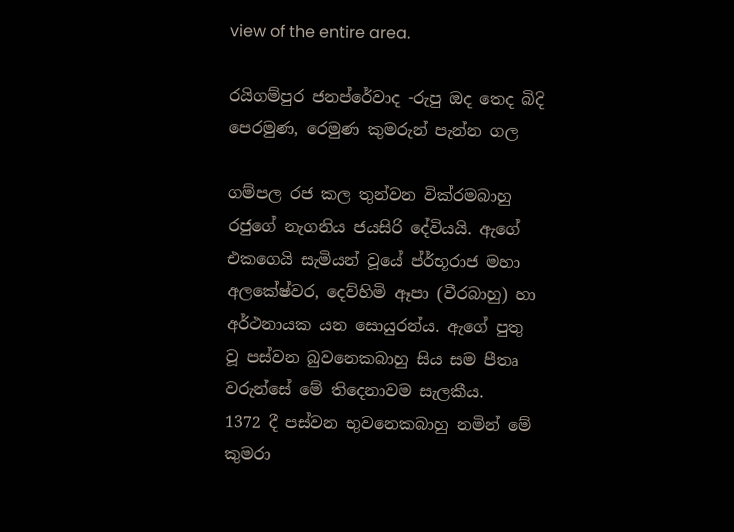view of the entire area.

රයිගම්පුර ජනප්රේවාද -රුපු ඔද තෙද බිදි පෙරමුණ, රෙමුණ කුමරුන් පැන්න ගල

ගම්පල රජ කල තුන්වන වික්ර‍මබාහු රජුගේ නැගනිය ජයසිරි දේවියයි. ඇගේ එකගෙයි සැමියන් වූයේ ප්ර්භූරාජ මහා අලකේෂ්වර, දෙව්හිමි ඈපා (වීරබාහු) හා අර්ථනායක යන සොයුරන්ය. ඇගේ පුතු වූ පස්වන බුවනෙකබාහු සිය සම පීතෘ වරුන්සේ මේ තිදෙනාවම සැලකීය.
1372 දී පස්වන භුවනෙකබාහු නමින් මේ කුමරා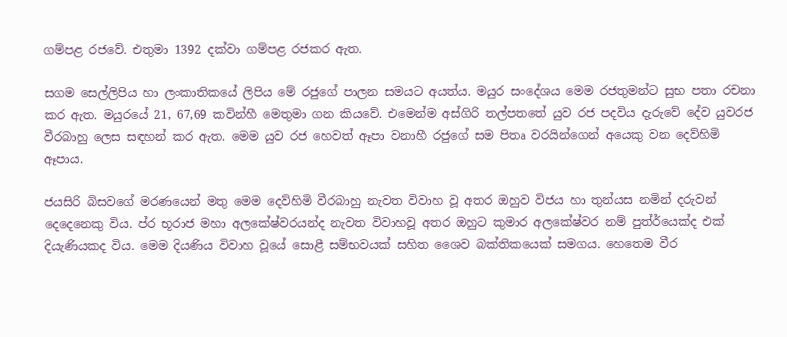ගම්පළ රජවේ. එතුමා 1392 දක්වා ගම්පළ රජකර ඇත.

සගම සෙල්ලිපිය හා ලංකාතිකයේ ලිපිය මේ රජුගේ පාලන සමයට අයත්ය. මයුර සංදේශය මෙම රජතුමන්ට සුභ පතා රචනා කර ඇත. මයුරයේ 21, 67,69 කවින්හී මෙතුමා ගන කියවේ. එමෙන්ම අස්ගිරි තල්පතතේ යුව රජ පදවිය දැරුවේ දේව යුවරජ වීරබාහු ලෙස සඳහන් කර ඇත. මෙම යුව රජ හෙවත් ඈපා වනාහී රජුගේ සම පිතෘ වරයින්ගෙන් අයෙකු වන දෙව්හිමි ඈපාය.

ජයසිරි බිසවගේ මරණයෙන් මතු මෙම දෙව්හිමි වීරබාහු නැවත විවාහ වූ අතර ඔහුව විජය හා තුන්යස නමින් දරුවන් දෙදෙනෙකු විය. ප්ර භූරාජ මහා අලකේෂ්වරයන්ද නැවත විවාහවූ අතර ඔහුට කුමාර අලකේෂ්වර නම් පුත්ර්යෙක්ද එක් දියැණියකද විය. මෙම දියණිය විවාහ වූයේ සොළී සම්භවයක් සහිත ශෛව බක්තිකයෙක් සමගය. හෙතෙම වීර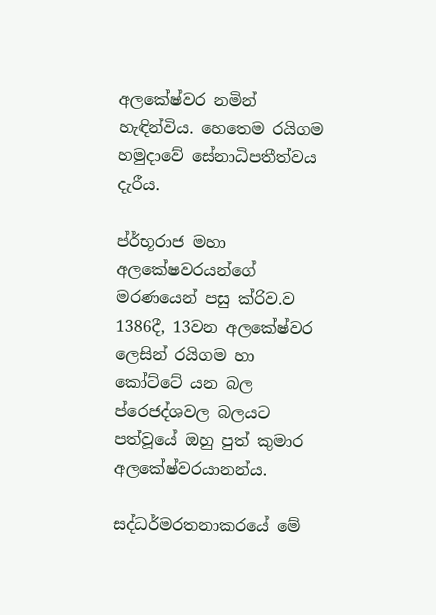අලකේෂ්වර නමින් හැඳින්විය. හෙතෙම රයිගම හමුදාවේ සේනාධිපතීත්වය දැරීය.

ප්ර්භූරාජ මහා අලකේෂවරයන්ගේ මරණයෙන් පසු ක්රිව.ව 1386දී, 13වන අලකේෂ්වර ලෙසින් රයිගම හා කෝට්ටේ යන බල ප්රෙජද්ශවල බලයට පත්වූයේ ඔහු පුත් කුමාර අලකේෂ්වරයානන්ය.

සද්ධර්මරතනාකරයේ මේ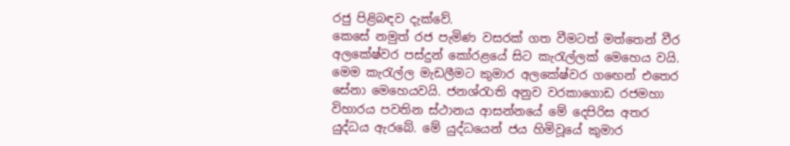රජු පිළිබඳව දැක්වේ.
කෙසේ නමුත් රජ පැමිණ වසරක් ගත වීමටත් මත්තෙන් වීර අලකේෂ්වර පස්දුන් කෝරළයේ සිට කැරැල්ලක් මෙහෙය වයි. මෙම කැරැල්ල මැඩලීමට කුමාර අලකේෂ්වර ගඟෙන් එතෙර සේනා මෙහෙයවයි. ජනශ්රැාති අනුව වරකාගොඩ රජමහා විහාරය පවතින ස්ථානය ආසන්නයේ මේ දෙපිරිස අතර යුද්ධය ඇරබේ. මේ යුද්ධයෙන් ජය හිමිවූයේ කුමාර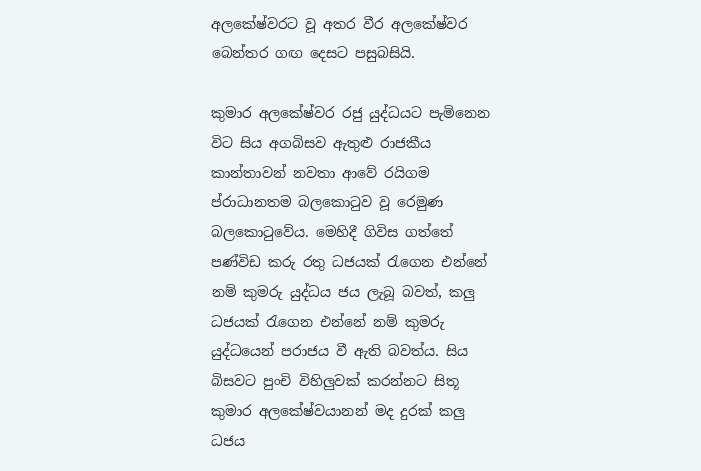අලකේෂ්වරට වූ අතර වීර අලකේෂ්වර බෙන්තර ගඟ දෙසට පසුබසියි.

කුමාර අලකේෂ්වර රජු යුද්ධයට පැමිනෙන විට සිය අගබිසව ඇතුළු රාජකීය කාන්තාවන් නවතා ආවේ රයිගම ප්රාධානතම බලකොටුව වූ රෙමුණ බලකොටුවේය. මෙහිදී ගිවිස ගත්තේ පණ්විඩ කරු රතු ධජයක් රැගෙන එන්නේ නම් කුමරු යුද්ධය ජය ලැබූ බවත්, කලු ධජයක් රැගෙන එන්නේ නම් කුමරු යුද්ධයෙන් පරාජය වී ඇති බවත්ය. සිය බිසවට පුංචි විහිලුවක් කරන්නට සිතූ කුමාර අලකේෂ්වයානන් මද දුරක් කලු ධජය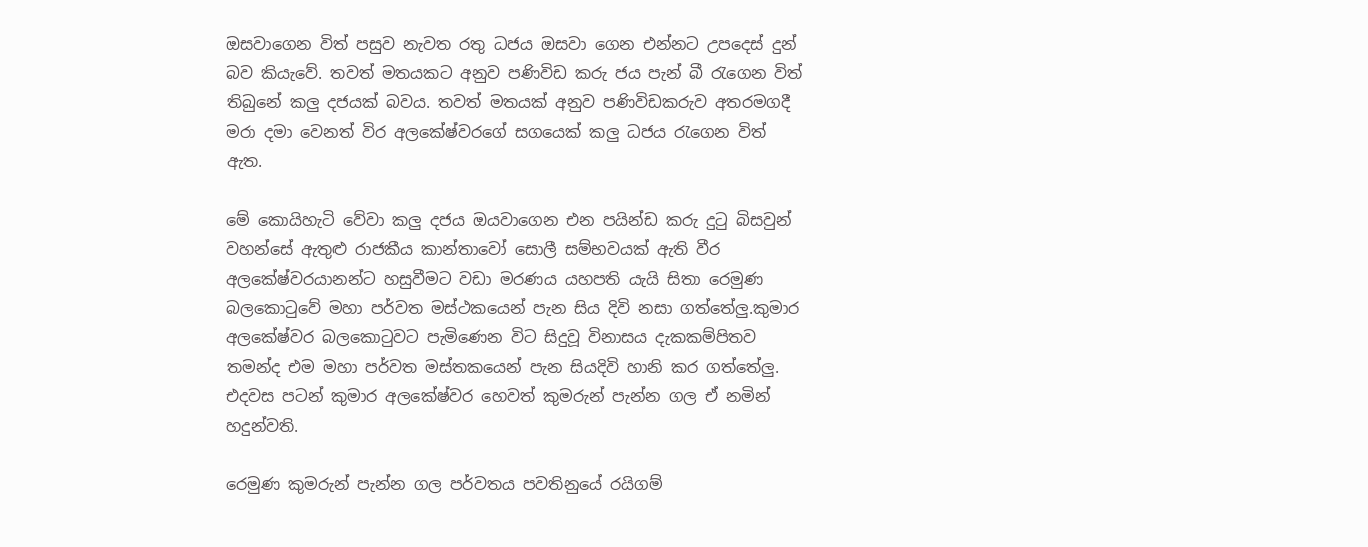ඔසවාගෙන විත් පසුව නැවත රතු ධජය ඔසවා ගෙන එන්නට උපදෙස් දුන් බව කියැවේ. තවත් මතයකට අනුව පණිවිඩ කරු ජය පැන් බී රැගෙන විත් තිබුනේ කලු දජයක් බවය. තවත් මතයක් අනුව පණිවිඩකරුව අතරමගදී මරා දමා වෙනත් විර අලකේෂ්වරගේ සගයෙක් කලු ධජය රැගෙන විත් ඇත.

මේ කොයිහැටි වේවා කලු දජය ඔයවාගෙන එන පයින්ඩ කරු දුටු බිසවුන් වහන්සේ ඇතුළු රාජකීය කාන්තාවෝ සොලී සම්භවයක් ඇති වීර අලකේෂ්වරයානන්ට හසුවීමට වඩා මරණය යහපති යැයි සිතා රෙමුණ බලකොටුවේ මහා පර්වත මස්ථකයෙන් පැන සිය දිවි නසා ගත්තේලු.කුමාර අලකේෂ්වර බලකොටුවට පැමිණෙන විට සිදුවූ විනාසය දැකකම්පිතව තමන්ද එම මහා පර්වත මස්තකයෙන් පැන සියදිවි හානි කර ගත්තේලු. එදවස පටන් කුමාර අලකේෂ්වර හෙවත් කුමරුන් පැන්න ගල ඒ නමින් හදුන්වති.

රෙමුණ කුමරුන් පැන්න ගල පර්වතය පවතිනුයේ රයිගම්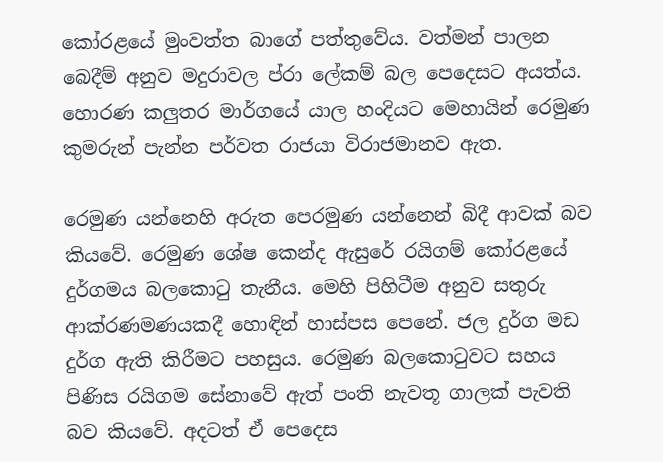කෝරළයේ මුංවත්ත බාගේ පත්තුවේය. වත්මන් පාලන බෙදීම් අනුව මදුරාවල ප්රා ලේකම් බල පෙදෙසට අයත්ය. හොරණ කලුතර මාර්ගයේ යාල හංදියට මෙහායින් රෙමුණ කුමරුන් පැන්න පර්වත රාජයා විරාජමානව ඇත.

රෙමුණ යන්නෙහි අරුත පෙරමුණ යන්නෙන් බිදී ආවක් බව කියවේ. රෙමුණ ශේෂ කෙන්ද ඇසුරේ රයිගම් කෝරළයේ දුර්ගමය බලකොටු තැනීය. මෙහි පිහිටීම අනුව සතුරු ආක්රණමණයකදී හොඳින් හාස්පස පෙනේ. ජල දුර්ග මඩ දුර්ග ඇති කිරීමට පහසුය. රෙමුණ බලකොටුවට සහය පිණිස රයිගම සේනාවේ ඇත් පංති නැවතූ ගාලක් පැවති බව කියවේ. අදටත් ඒ පෙදෙස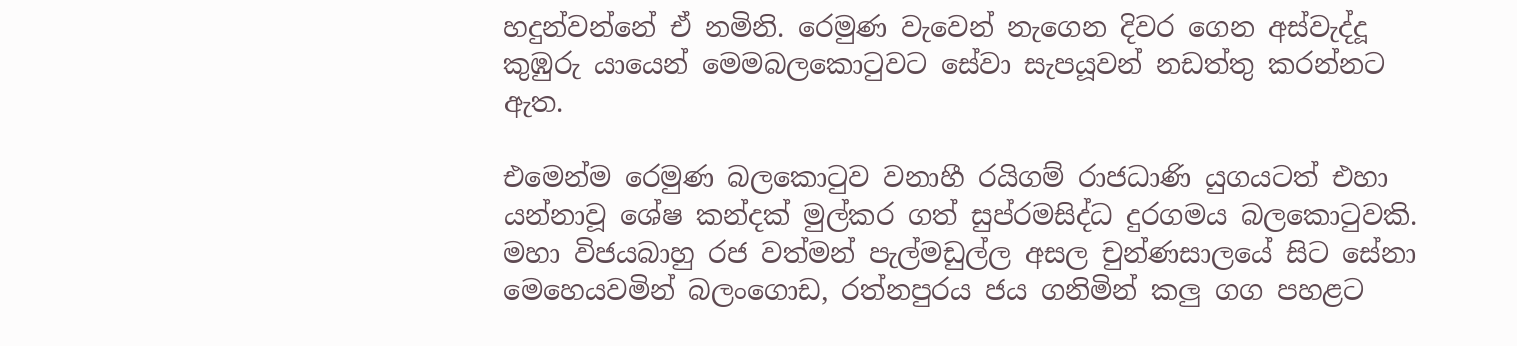හදුන්වන්නේ ඒ නමිනි. රෙමුණ වැවෙන් නැගෙන දිවර ගෙන අස්වැද්දූ කුඹුරු යායෙන් මෙමබලකොටුවට සේවා සැපයූවන් නඩත්තු කරන්නට ඇත.

එමෙන්ම රෙමුණ බලකොටුව වනාහී රයිගම් රාජධාණි යුගයටත් එහා යන්නාවූ ශේෂ කන්දක් මුල්කර ගත් සුප්රමසිද්ධ දුරගමය බලකොටුවකි. මහා විජයබාහු රජ වත්මන් පැල්මඩුල්ල අසල චුන්ණසාලයේ සිට සේනා මෙහෙයවමින් බලංගොඩ, රත්නපුරය ජය ගනිමින් කලු ගග පහළට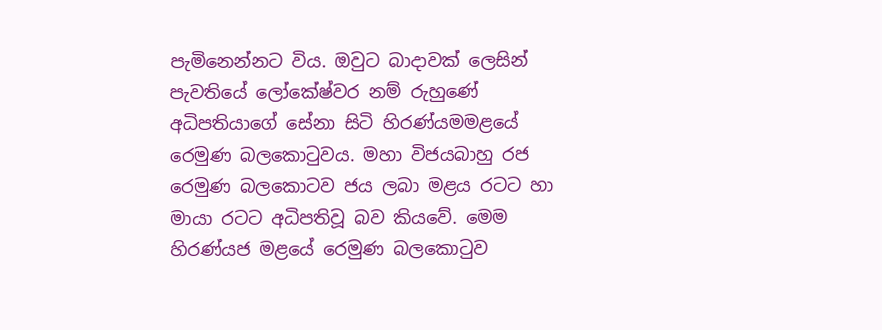පැමිනෙන්නට විය. ඔවුට බාදාවක් ලෙසින් පැවතියේ ලෝකේෂ්වර නම් රුහුණේ අධිපතියාගේ සේනා සිටි හිරණ්යමමළයේ රෙමුණ බලකොටුවය. මහා විජයබාහු රජ රෙමුණ බලකොටව ජය ලබා මළය රටට හා මායා රටට අධිපතිවූ බව කියවේ. මෙම හිරණ්යජ මළයේ රෙමුණ බලකොටුව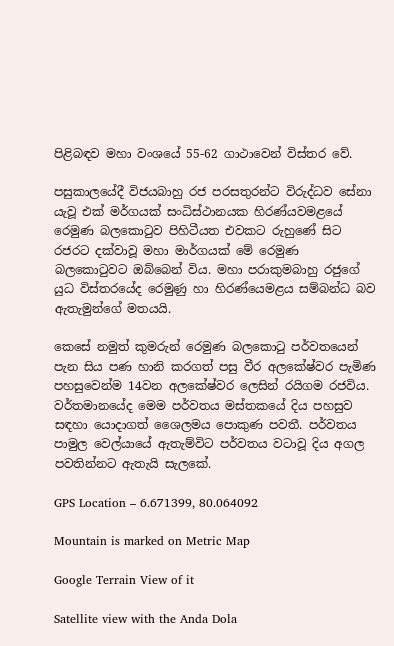පිළිබඳව මහා වංශයේ 55-62 ගාථාවෙන් විස්තර වේ.

පසුකාලයේදී විජයබාහු රජ පරසතුරන්ට විරුද්ධව සේනා යැවූ එක් මර්ගයක් සංධිස්ථානයක හිරණ්යවමළයේ රෙමුණ බලකොටුව පිහිටීයත එවකට රුහුණේ සිට රජරට දක්වාවූ මහා මාර්ගයක් මේ රෙමුණ බලකොටුවට ඔබ්බෙන් විය. මහා පරාකුමබාහු රජුගේ යුධ විස්තරයේද රෙමුණු හා හිරණ්යෙමළය සම්බන්ධ බව ඇතැමුන්ගේ මතයයි.

කෙසේ නමුත් කුමරුන් රෙමුණ බලකොටු පර්වතයෙන් පැන සිය පණ හානි කරගත් පසු වීර අලකේෂ්වර පැමිණ පහසුවෙන්ම 14වන අලකේෂ්වර ලෙසින් රයිගම රජවිය. වර්තමානයේද මෙම පර්වතය මස්තකයේ දිය පහසුව සඳහා යොදාගත් ශෛලමය පොකුණ පවතී. පර්වතය පාමුල වෙල්යායේ ඇතැම්විට පර්වතය වටාවූ දිය අගල පවතින්නට ඇතැයි සැලකේ.

GPS Location – 6.671399, 80.064092

Mountain is marked on Metric Map

Google Terrain View of it

Satellite view with the Anda Dola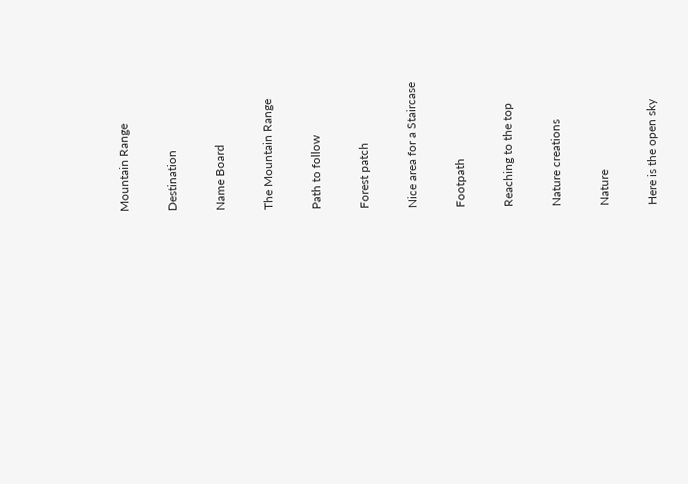Mountain Range

Destination

Name Board

The Mountain Range

Path to follow

Forest patch

Nice area for a Staircase

Footpath

Reaching to the top

Nature creations

Nature

Here is the open sky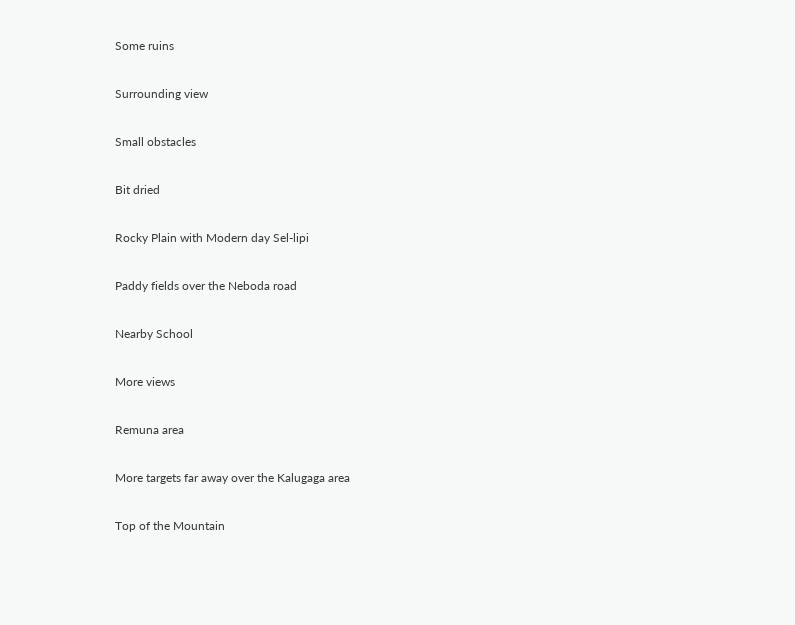Some ruins

Surrounding view

Small obstacles

Bit dried

Rocky Plain with Modern day Sel-lipi

Paddy fields over the Neboda road

Nearby School

More views

Remuna area

More targets far away over the Kalugaga area

Top of the Mountain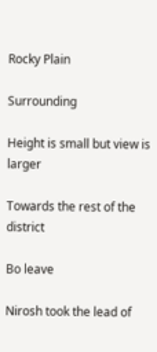Rocky Plain

Surrounding

Height is small but view is larger

Towards the rest of the district

Bo leave

Nirosh took the lead of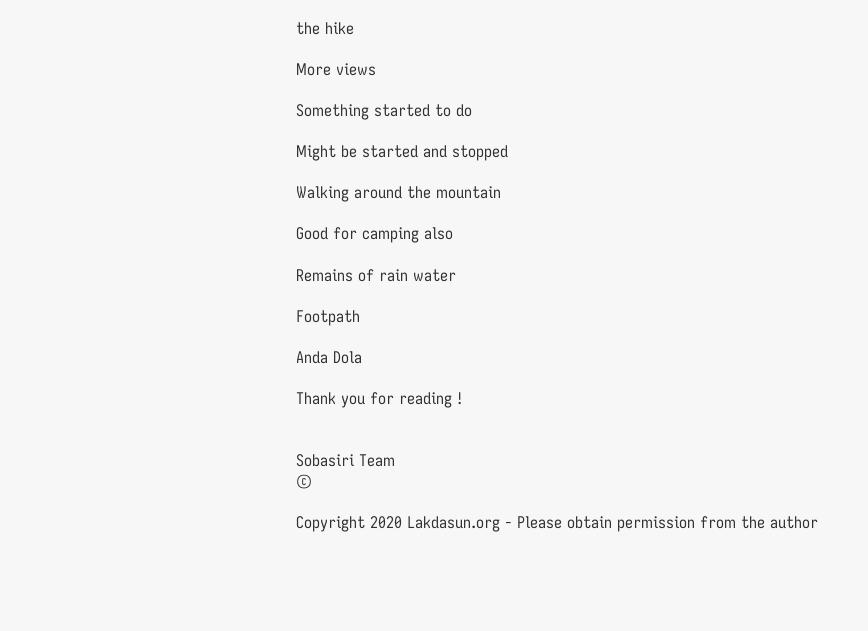the hike

More views

Something started to do

Might be started and stopped

Walking around the mountain

Good for camping also

Remains of rain water

Footpath

Anda Dola

Thank you for reading !


Sobasiri Team
©

Copyright 2020 Lakdasun.org - Please obtain permission from the author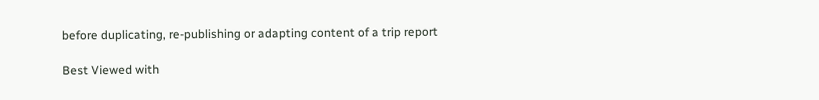before duplicating, re-publishing or adapting content of a trip report

Best Viewed with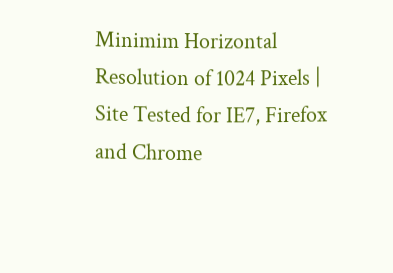Minimim Horizontal Resolution of 1024 Pixels | Site Tested for IE7, Firefox and Chrome